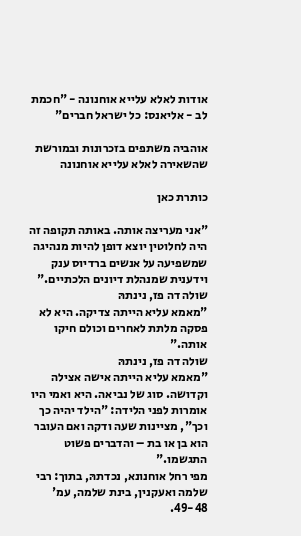אודות לאלא עלייא אוחנונה - "חכמת לב - אליאנס: כל ישראל חברים"

אוהביה משתפים בזכרונות ובמורשת
שהשאירה לאלא עלייא אוחנונה

כותרת כאן

"אני מעריצה אותה. באותה תקופה זה היה לחלוטין יוצא דופן להיות מנהיגה שמשפיעה על אנשים ברדיוס ענק וידענית שמנהלת דיונים הלכתיים."
שולה דה פז, נינתהּ
"מאמא עליא הייתה צדיקה. היא לא פסקה מלתת לאחרים וכולם חיקו אותה."
שולה דה פז, נינתהּ
"מאמא עליא הייתה אישה אצילה וקדושה. סוג של נביאה. היא ואמי היו אומרות לפני הלידה: "הילד יהיה כך וכך", מציינות שעה ודקה ואם העובר הוא בן או בת – והדברים פשוט התגשמו."
מפי רחל אוחנונא, נכדתהּ, בתוך: רבי שלמה ואעקנין, בינת שלמה, עמ' 49-48.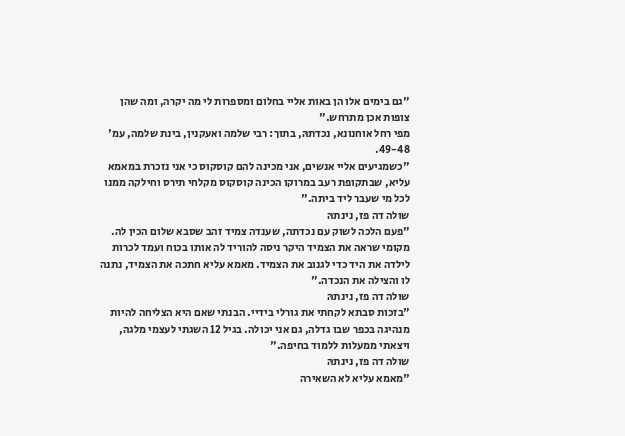"גם בימים אלו הן באות אליי בחלום ומספרות לי מה יקרה, ומה שהן צופות אכן מתרחש."
מפי רחל אוחנונא, נכדתהּ, בתוך: רבי שלמה ואעקנין, בינת שלמה, עמ' 49-48.
"כשמגיעים אליי אנשים, אני מכינה להם קוסקוס כי אני נזכרת במאמא עליא, שבתקופת רעב במרוקו הכינה קוסקוס מקלחי תירס וחילקה ממנו לכל מי שעבר ליד ביתה."
שולה דה פז, נינתהּ
"פעם הלכה לשוק עם נכדתה, שענדה צמיד זהב שסבא שלום הכין לה. מקומי שראה את הצמיד היקר ניסה להוריד לה אותו בכוח ועמד לכרות לילדה את היד כדי לגנוב את הצמיד. מאמא עליא חתכה את הצמיד, נתנה לו והצילה את הנכדה."
שולה דה פז, נינתהּ
"בזכות סבתא לקחתי את גורלי בידיי. הבנתי שאם היא הצליחה להיות מנהיגה בכפר שבו גדלה, גם אני יכולה. בגיל 12 השגתי לעצמי מלגה, ויצאתי ממעלות ללמוד בחיפה."
שולה דה פז, נינתהּ
"מאמא עליא לא השאירה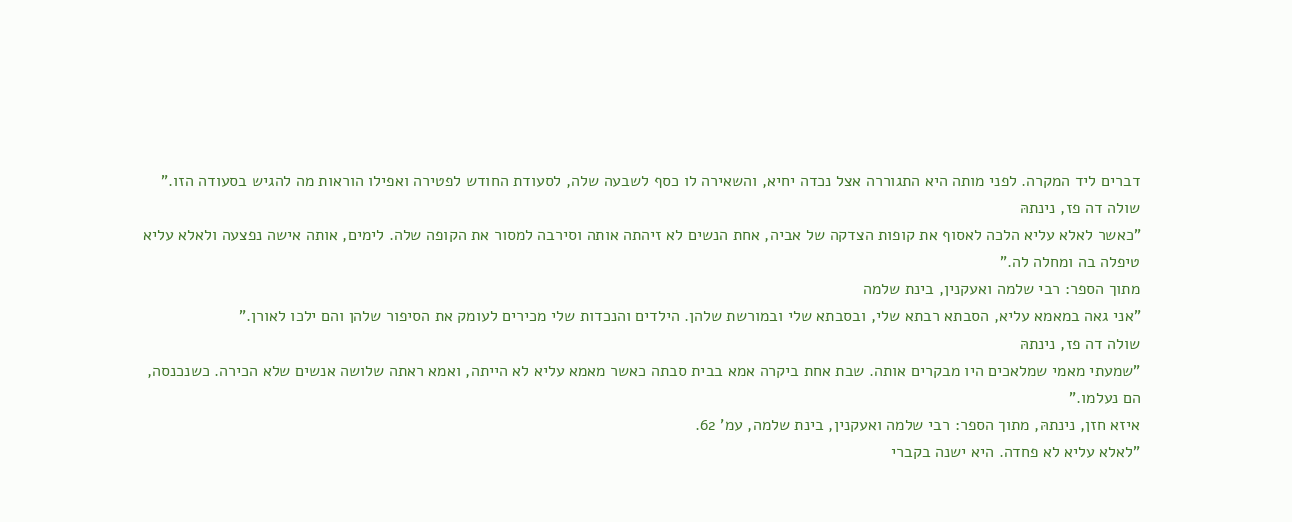דברים ליד המקרה. לפני מותה היא התגוררה אצל נכדה יחיא, והשאירה לו כסף לשבעה שלה, לסעודת החודש לפטירה ואפילו הוראות מה להגיש בסעודה הזו."
שולה דה פז, נינתהּ
"כאשר לאלא עליא הלכה לאסוף את קופות הצדקה של אביה, אחת הנשים לא זיהתה אותה וסירבה למסור את הקופה שלה. לימים, אותה אישה נפצעה ולאלא עליא טיפלה בה ומחלה לה."
מתוך הספר: רבי שלמה ואעקנין, בינת שלמה
"אני גאה במאמא עליא, הסבתא רבתא שלי, ובסבתא שלי ובמורשת שלהן. הילדים והנכדות שלי מכירים לעומק את הסיפור שלהן והם ילכו לאורן."
שולה דה פז, נינתהּ
"שמעתי מאמי שמלאכים היו מבקרים אותה. שבת אחת ביקרה אמא בבית סבתה כאשר מאמא עליא לא הייתה, ואמא ראתה שלושה אנשים שלא הכירה. כשנכנסה, הם נעלמו."
איזא חזן, נינתהּ, מתוך הספר: רבי שלמה ואעקנין, בינת שלמה, עמ' 62.
"לאלא עליא לא פחדה. היא ישנה בקברי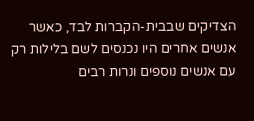הצדיקים שבבית-הקברות לבד, כאשר אנשים אחרים היו נכנסים לשם בלילות רק עם אנשים נוספים ונרות רבים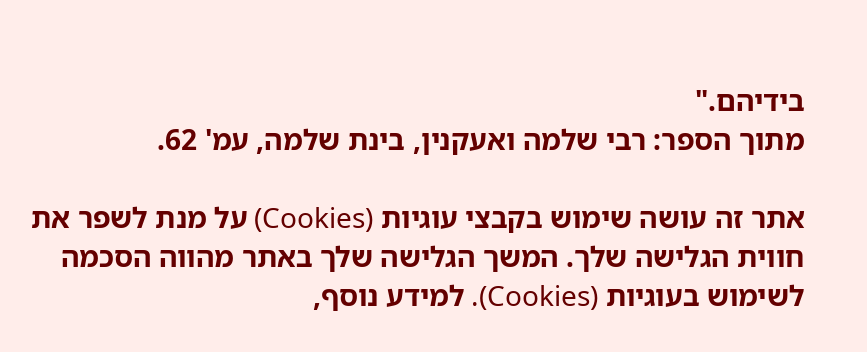בידיהם."
מתוך הספר: רבי שלמה ואעקנין, בינת שלמה, עמ' 62.

אתר זה עושה שימוש בקבצי עוגיות (Cookies) על מנת לשפר את חווית הגלישה שלך. המשך הגלישה שלך באתר מהווה הסכמה לשימוש בעוגיות (Cookies). למידע נוסף,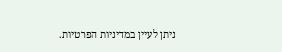ניתן לעיין במדיניות הפרטיות.